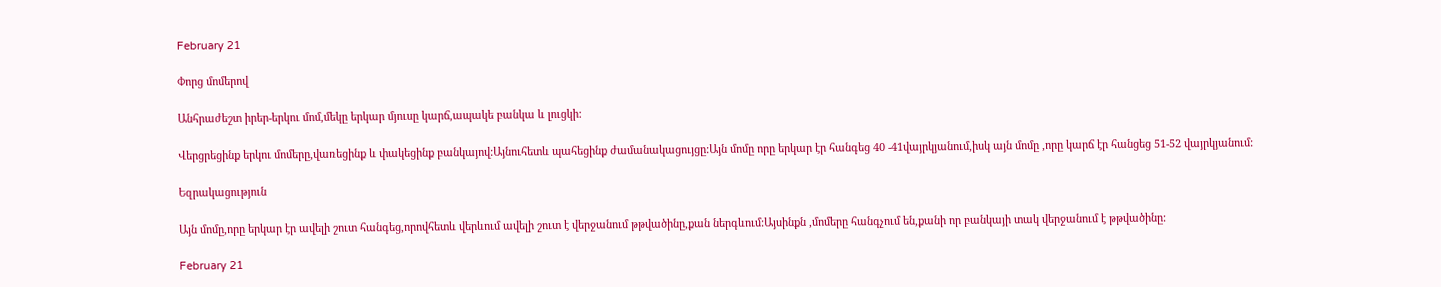February 21

Փորց մոմերով

Անհրաժեշտ իրեր-երկու մոմ,մեկը երկար մյուսը կարճ,ապակե բանկա և լուցկի:

Վերցրեցինք երկու մոմերը,վառեցինք և փակեցինք բանկայով:Այնուհետև պահեցինք ժամանակացույցը:Այն մոմը որը երկար էր հանգեց 40 -41վայրկյանում,իսկ այն մոմը ,որը կարճ էր հանցեց 51-52 վայրկյանում:

Եզրակացություն

Այն մոմը,որը երկար էր ավելի շուտ հանգեց,որովհետև վերևում ավելի շուտ է վերջանում թթվածինը,քան ներգևում:Այսինքն ,մոմերը հանգչում են,քանի որ բանկայի տակ վերջանում է թթվածինը:

February 21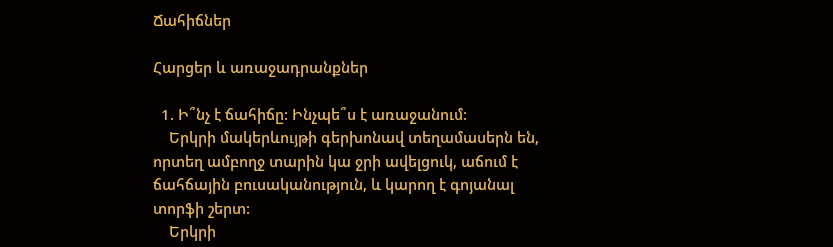Ճահիճներ

Հարցեր և առաջադրանքներ

  1. Ի՞նչ է ճահիճը: Ինչպե՞ս է առաջանում:
    Երկրի մակերևույթի գերխոնավ տեղամասերն են, որտեղ ամբողջ տարին կա ջրի ավելցուկ, աճում է ճահճային բուսականություն, և կարող է գոյանալ տորֆի շերտ:
    Երկրի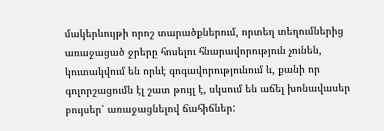մակերևույթի որոշ տարածքներում, որտեղ տեղումներից առաջացած ջրերը հոսելու հնարավորություն չունեն, կուտակվում են որևէ գոգավորությունում և, քանի որ գոլորշացումն էլ շատ թույլ է, սկսում են աճել խոնավասեր բույսեր՝ առաջացնելով ճահիճներ: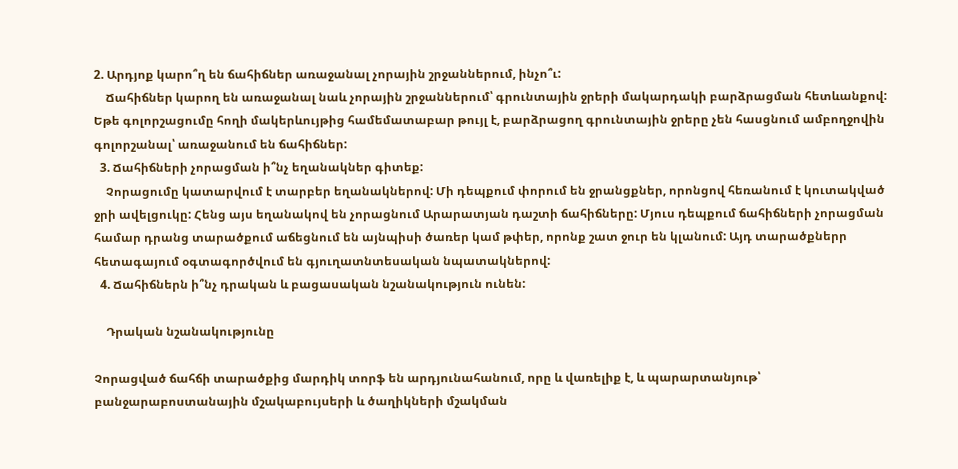2. Արդյոք կարո՞ղ են ճահիճներ առաջանալ չորային շրջաններում, ինչո՞ւ:
    Ճահիճներ կարող են առաջանալ նաև չորային շրջաններում՝ գրունտային ջրերի մակարդակի բարձրացման հետևանքով: Եթե գոլորշացումը հողի մակերևույթից համեմատաբար թույլ է, բարձրացող գրունտային ջրերը չեն հասցնում ամբողջովին գոլորշանալ՝ առաջանում են ճահիճներ:
  3. Ճահիճների չորացման ի՞նչ եղանակներ գիտեք:
    Չորացումը կատարվում է տարբեր եղանակներով: Մի դեպքում փորում են ջրանցքներ, որոնցով հեռանում է կուտակված ջրի ավելցուկը: Հենց այս եղանակով են չորացնում Արարատյան դաշտի ճահիճները: Մյուս դեպքում ճահիճների չորացման համար դրանց տարածքում աճեցնում են այնպիսի ծառեր կամ թփեր, որոնք շատ ջուր են կլանում: Այդ տարածքներր հետագայում օգտագործվում են գյուղատնտեսական նպատակներով:
  4. Ճահիճներն ի՞նչ դրական և բացասական նշանակություն ունեն:

    Դրական նշանակությունը

Չորացված ճահճի տարածքից մարդիկ տորֆ են արդյունահանում, որը և վառելիք է, և պարարտանյութ՝ բանջարաբոստանային մշակաբույսերի և ծաղիկների մշակման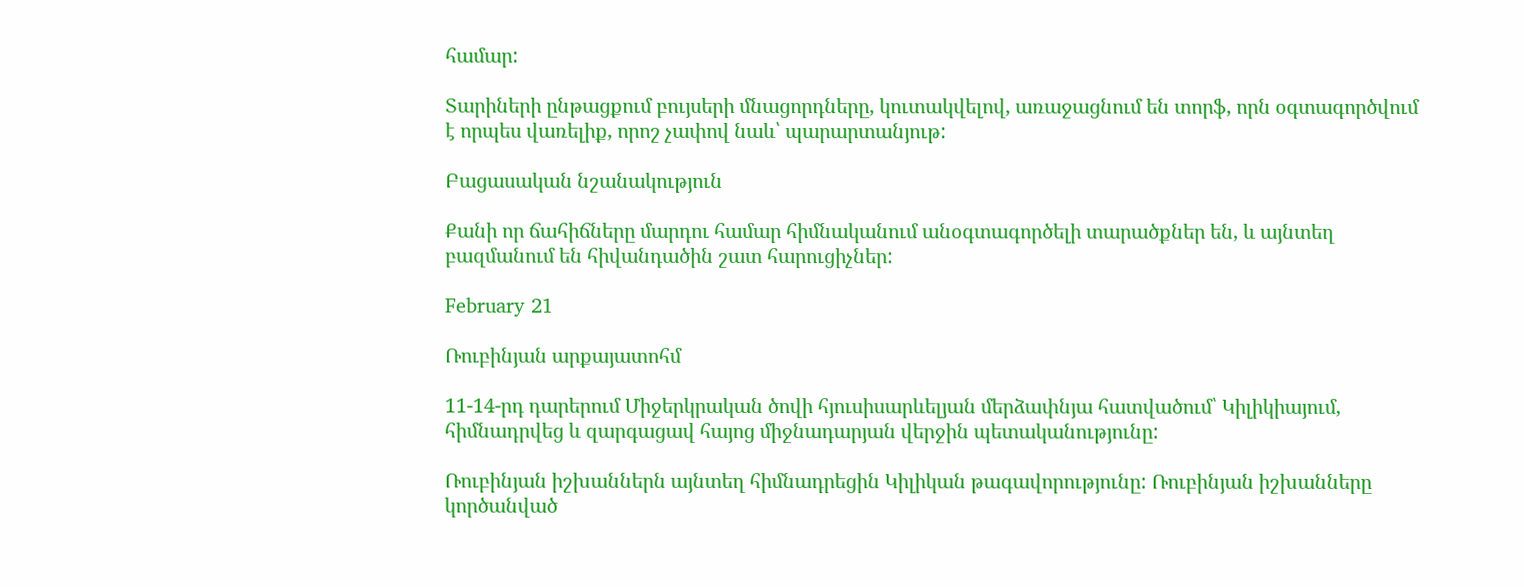համար:

Տարիների ընթացքում բույսերի մնացորդները, կուտակվելով, առաջացնում են տորֆ, որն օգտագործվում է որպես վառելիք, որոշ չափով նաև՝ պարարտանյութ:

Բացասական նշանակություն

Քանի որ ճահիճները մարդու համար հիմնականում անօգտագործելի տարածքներ են, և այնտեղ բազմանում են հիվանդածին շատ հարուցիչներ:

February 21

Ռուբինյան արքայատոհմ

11-14-րդ դարերում Միջերկրական ծովի հյուսիսարևելյան մերձափնյա հատվածում՝ Կիլիկիայում, հիմնադրվեց և զարգացավ հայոց միջնադարյան վերջին պետականությունը:

Ռուբինյան իշխաններն այնտեղ հիմնադրեցին Կիլիկան թագավորությունը: Ռուբինյան իշխանները կործանված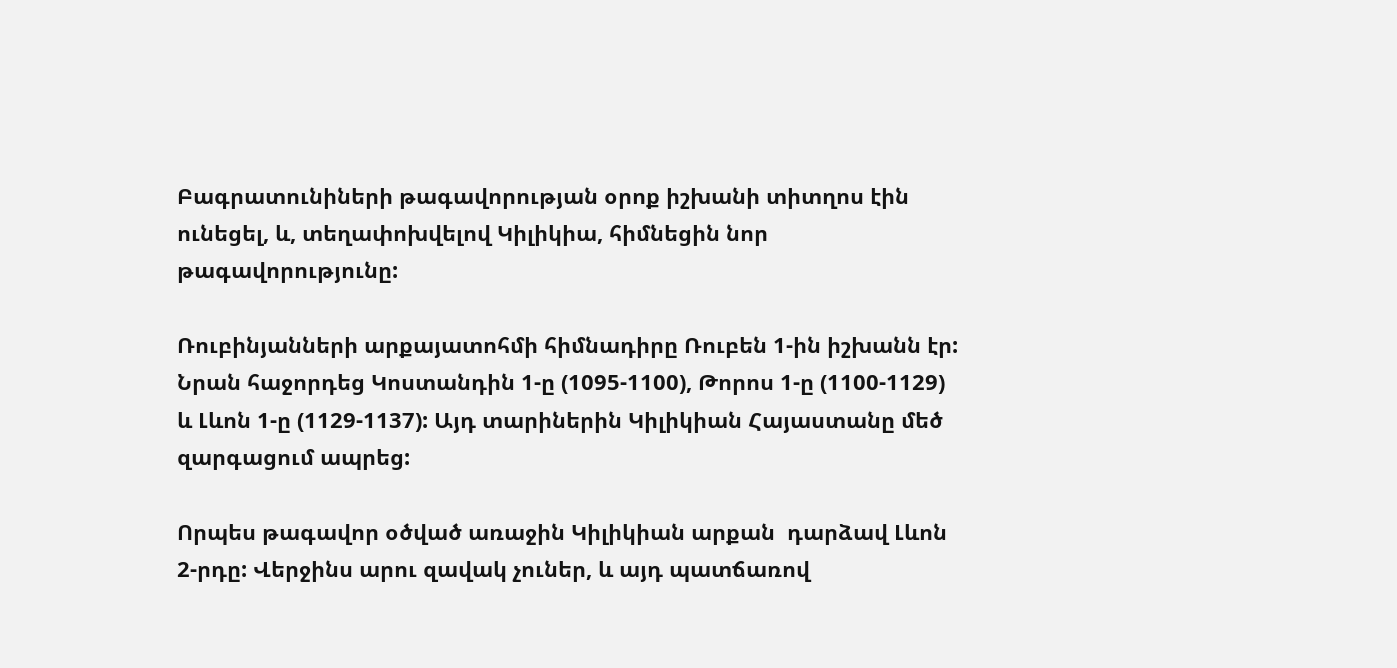Բագրատունիների թագավորության օրոք իշխանի տիտղոս էին ունեցել, և, տեղափոխվելով Կիլիկիա, հիմնեցին նոր թագավորությունը:

Ռուբինյանների արքայատոհմի հիմնադիրը Ռուբեն 1-ին իշխանն էր: Նրան հաջորդեց Կոստանդին 1-ը (1095-1100), Թորոս 1-ը (1100-1129) և Լևոն 1-ը (1129-1137): Այդ տարիներին Կիլիկիան Հայաստանը մեծ զարգացում ապրեց:

Որպես թագավոր օծված առաջին Կիլիկիան արքան  դարձավ Լևոն 2-րդը: Վերջինս արու զավակ չուներ, և այդ պատճառով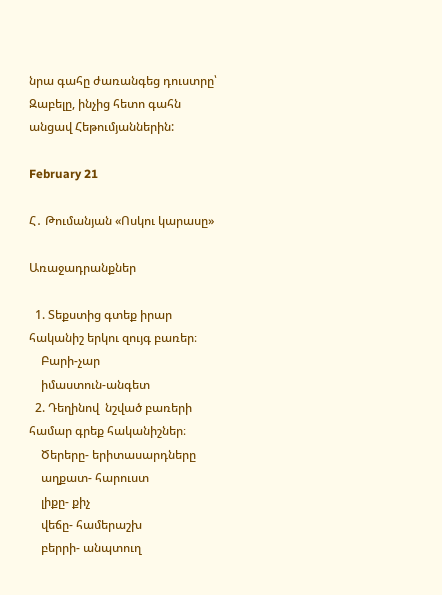նրա գահը ժառանգեց դուստրը՝ Զաբելը, ինչից հետո գահն անցավ Հեթումյաններին:

February 21

Հ․ Թումանյան «Ոսկու կարասը»

Առաջադրանքներ

  1. Տեքստից գտեք իրար հականիշ երկու զույգ բառեր։
    Բարի-չար
    իմաստուն-անգետ
  2. Դեղինով  նշված բառերի համար գրեք հականիշներ։
    Ծերերը- երիտասարդները
    աղքատ- հարուստ
    լիքը- քիչ
    վեճը- համերաշխ
    բերրի- անպտուղ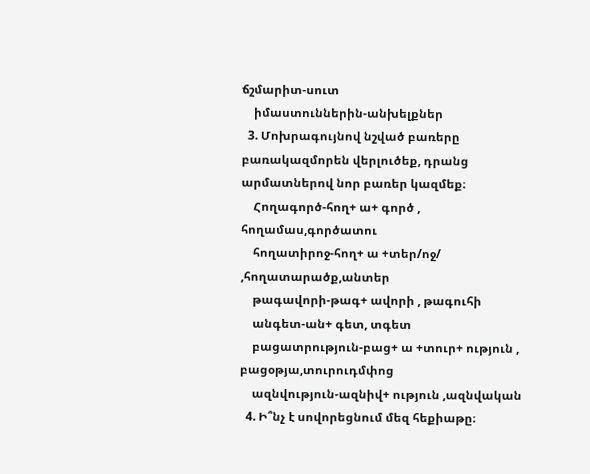ճշմարիտ-սուտ
    իմաստուններին-անխելքներ
  3. Մոխրագույնով նշված բառերը բառակազմորեն վերլուծեք, դրանց արմատներով նոր բառեր կազմեք։
    Հողագործ-հող+ ա+ գործ , հողամաս,գործատու
    հողատիրոջ-հող+ ա +տեր/ոջ/ ,հողատարածք,անտեր
    թագավորի-թագ+ ավորի , թագուհի
    անգետ-ան+ գետ, տգետ
    բացատրություն-բաց+ ա +տուր+ ություն , բացօթյա,տուրուդմփոց
    ազնվություն-ազնիվ+ ություն ,ազնվական
  4. Ի՞նչ է սովորեցնում մեզ հեքիաթը։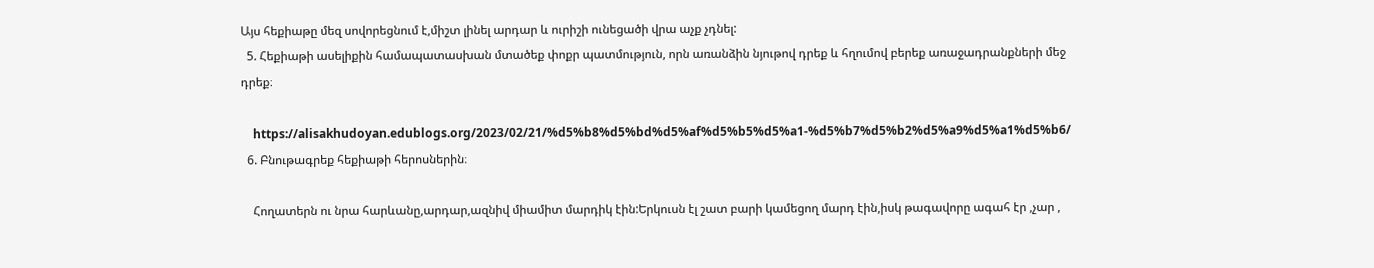Այս հեքիաթը մեզ սովորեցնում է,միշտ լինել արդար և ուրիշի ունեցածի վրա աչք չդնել:
  5. Հեքիաթի ասելիքին համապատասխան մտածեք փոքր պատմություն, որն առանձին նյութով դրեք և հղումով բերեք առաջադրանքների մեջ դրեք։

    https://alisakhudoyan.edublogs.org/2023/02/21/%d5%b8%d5%bd%d5%af%d5%b5%d5%a1-%d5%b7%d5%b2%d5%a9%d5%a1%d5%b6/
  6. Բնութագրեք հեքիաթի հերոսներին։

    Հողատերն ու նրա հարևանը,արդար,ազնիվ միամիտ մարդիկ էին:Երկուսն էլ շատ բարի կամեցող մարդ էին,իսկ թագավորը ագահ էր ,չար ,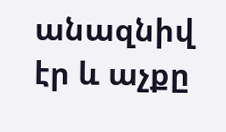անազնիվ էր և աչքը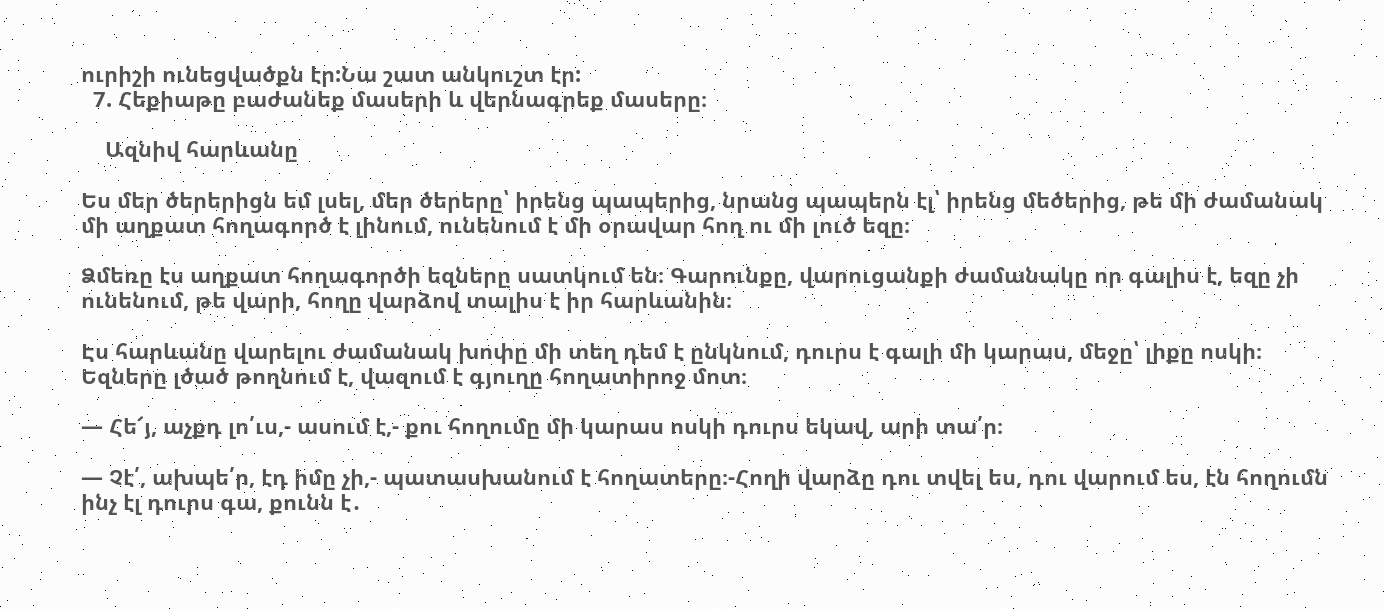ուրիշի ունեցվածքն էր:Նա շատ անկուշտ էր:
  7. Հեքիաթը բաժանեք մասերի և վերնագրեք մասերը։

    Ազնիվ հարևանը

Ես մեր ծերերիցն եմ լսել, մեր ծերերը՝ իրենց պապերից, նրանց պապերն էլ՝ իրենց մեծերից, թե մի ժամանակ մի աղքատ հողագործ է լինում, ունենում է մի օրավար հող ու մի լուծ եզը։

Ձմեռը էս աղքատ հողագործի եզները սատկում են։ Գարունքը, վարուցանքի ժամանակը որ գալիս է, եզը չի ունենում, թե վարի, հողը վարձով տալիս է իր հարևանին։

Էս հարևանը վարելու ժամանակ խոփը մի տեղ դեմ է ընկնում, դուրս է գալի մի կարաս, մեջը՝ լիքը ոսկի։ Եզները լծած թողնում է, վազում է գյուղը հողատիրոջ մոտ։

— Հե՜յ, աչքդ լո՛ւս,- ասում է,- քու հողումը մի կարաս ոսկի դուրս եկավ, արի տա՛ր։

— Չէ՛, ախպե՛ր, էդ իմը չի,- պատասխանում է հողատերը։-Հողի վարձը դու տվել ես, դու վարում ես, էն հողումն ինչ էլ դուրս գա, քունն է․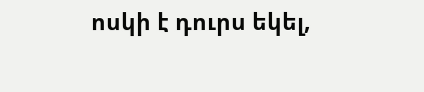ոսկի է դուրս եկել,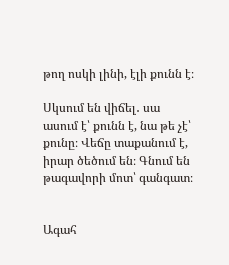թող ոսկի լինի, էլի քունն է։

Սկսում են վիճել․ սա ասում է՝ քունն է, նա թե չէ՝ քունը։ Վեճը տաքանում է, իրար ծեծում են։ Գնում են թագավորի մոտ՝ գանգատ։


Ագահ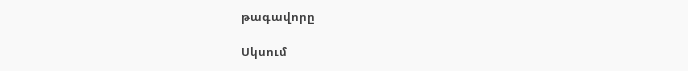թագավորը

Սկսում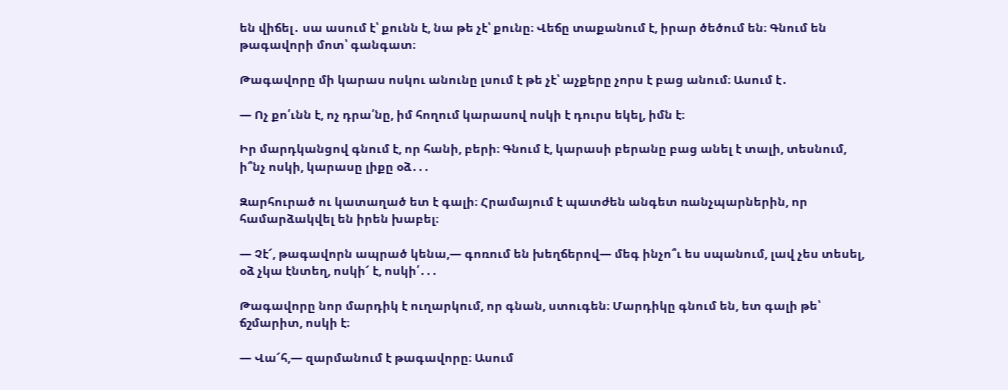են վիճել․ սա ասում է՝ քունն է, նա թե չէ՝ քունը։ Վեճը տաքանում է, իրար ծեծում են։ Գնում են թագավորի մոտ՝ գանգատ։

Թագավորը մի կարաս ոսկու անունը լսում է թե չէ՝ աչքերը չորս է բաց անում։ Ասում է․

— Ոչ քո՛ւնն է, ոչ դրա՛նը, իմ հողում կարասով ոսկի է դուրս եկել, իմն է։

Իր մարդկանցով գնում է, որ հանի, բերի։ Գնում է, կարասի բերանը բաց անել է տալի, տեսնում, ի՞նչ ոսկի, կարասը լիքը օձ․․․

Զարհուրած ու կատաղած ետ է գալի։ Հրամայում է պատժեն անգետ ռանչպարներին, որ համարձակվել են իրեն խաբել։

— Չէ՜, թագավորն ապրած կենա,— գոռում են խեղճերով— մեգ ինչո՞ւ ես սպանում, լավ չես տեսել, օձ չկա էնտեղ, ոսկի՜ է, ոսկի՛․․․

Թագավորը նոր մարդիկ է ուղարկում, որ գնան, ստուգեն։ Մարդիկը գնում են, ետ գալի թե՝ ճշմարիտ, ոսկի է։

— Վա՜հ,— զարմանում է թագավորը։ Ասում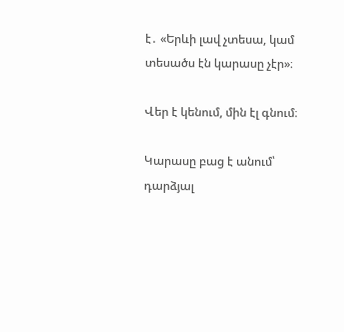է․ «Երևի լավ չտեսա, կամ տեսածս էն կարասը չէր»։

Վեր է կենում, մին էլ գնում։

Կարասը բաց է անում՝ դարձյալ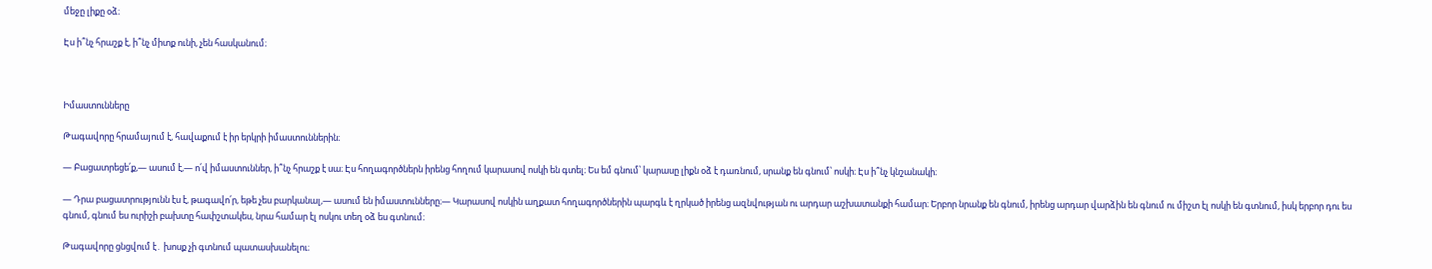մեջը լիքը օձ։

Էս ի՞նչ հրաշք է, ի՞նչ միտք ունի, չեն հասկանում։



Իմաստունները

Թագավորը հրամայում է, հավաքում է իր երկրի իմաստուններին։

— Բացատրեցե՛ք,— ասում է,— ո՛վ իմաստուններ, ի՞նչ հրաշք է սա։ Էս հողագործներն իրենց հողում կարասով ոսկի են գտել։ Ես եմ գնում՝ կարասը լիքն օձ է դառնում, սրանք են գնում՝ ոսկի։ Էս ի՞նչ կնշանակի։

— Դրա բացատրությունն էս է, թագավո՛ր, եթե չես բարկանալ,— ասում են իմաստունները։— Կարասով ոսկին աղքատ հողագործներին պարգև է ղրկած իրենց ազնվության ու արդար աշխատանքի համար։ Երբոր նրանք են գնում, իրենց արդար վարձին են գնում ու միշտ էլ ոսկի են գտնում, իսկ երբոր դու ես գնում, գնում ես ուրիշի բախտը հափշտակես, նրա համար էլ ոսկու տեղ օձ ես գտնում։

Թագավորը ցնցվում է․ խոսք չի գտնում պատասխանելու։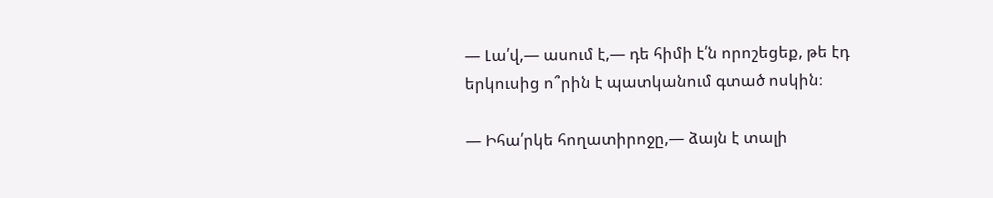— Լա՛վ,— ասում է,— դե հիմի է՛ն որոշեցեք, թե էդ երկուսից ո՞րին է պատկանում գտած ոսկին։

— Իհա՛րկե հողատիրոջը,— ձայն է տալի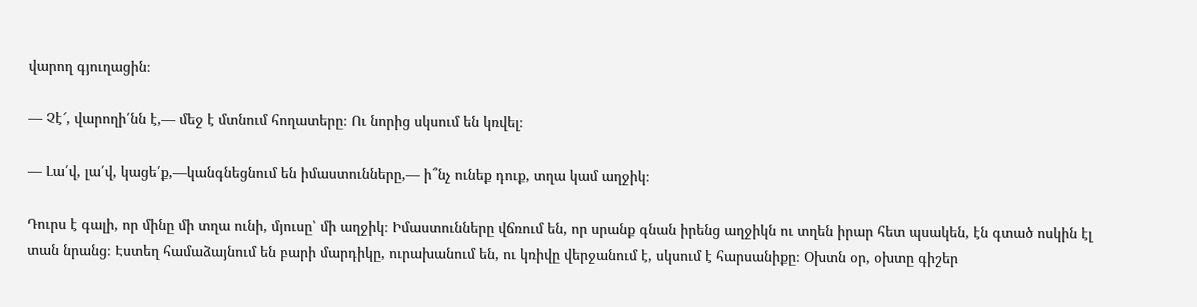վարող գյուղացին։

— Չէ՜, վարողի՛նն է,— մեջ է մտնում հողատերը։ Ու նորից սկսում են կռվել։

— Լա՛վ, լա՛վ, կացե՛ք,—կանգնեցնում են իմաստունները,— ի՞նչ ունեք դուք, տղա կամ աղջիկ։

Դուրս է գալի, որ մինը մի տղա ունի, մյուսը՝ մի աղջիկ։ Իմաստունները վճռում են, որ սրանք գնան իրենց աղջիկն ու տղեն իրար հետ պսակեն, էն գտած ոսկին էլ տան նրանց։ Էստեղ համաձայնում են բարի մարդիկը, ուրախանում են, ու կռիվը վերջանում է, սկսում է հարսանիքը։ Օխտն օր, օխտը գիշեր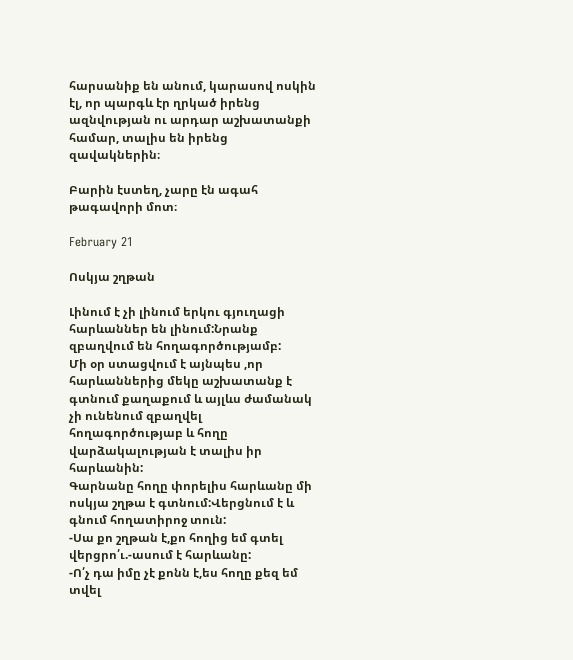հարսանիք են անում, կարասով ոսկին էլ, որ պարգև էր ղրկած իրենց ազնվության ու արդար աշխատանքի համար, տալիս են իրենց զավակներին։

Բարին էստեղ, չարը էն ագահ թագավորի մոտ։

February 21

Ոսկյա շղթան

Լինում է չի լինում երկու գյուղացի հարևաններ են լինում:Նրանք զբաղվում են հողագործությամբ:
Մի օր ստացվում է այնպես ,որ հարևաններից մեկը աշխատանք է գտնում քաղաքում և այլևս ժամանակ չի ունենում զբաղվել հողագործությաբ և հողը վարձակալության է տալիս իր հարևանին:
Գարնանը հողը փորելիս հարևանը մի ոսկյա շղթա է գտնում:Վերցնում է և գնում հողատիրոջ տուն:
-Սա քո շղթան է,քո հողից եմ գտել վերցրո՛ւ.-ասում է հարևանը:
-Ո՛չ դա իմը չէ քոնն է,ես հողը քեզ եմ տվել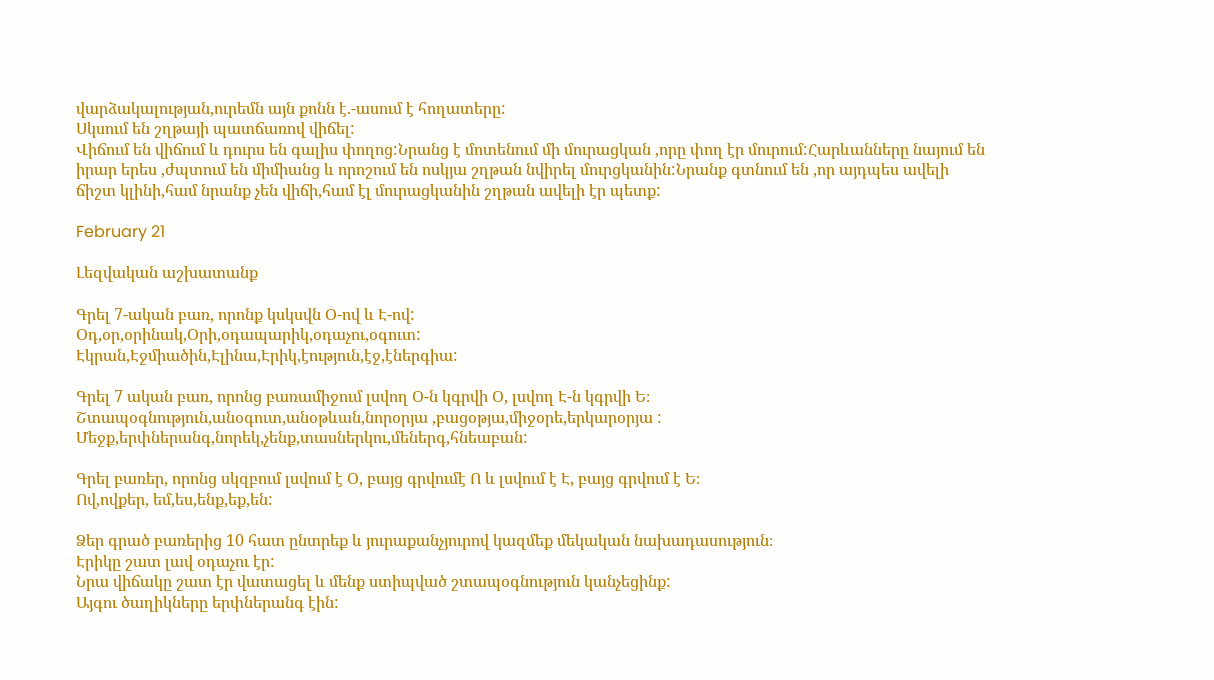վարձակալության,ուրեմն այն քոնն է.-ասում է հողատերը:
Սկսում են շղթայի պատճառով վիճել:
Վիճում են վիճում և դուրս են գալիս փողոց:Նրանց է մոտենում մի մուրացկան ,որը փող էր մուրում:Հարևանները նայում են իրար երես ,ժպտում են միմիանց և որոշում են ոսկյա շղթան նվիրել մուրցկանին:Նրանք գտնում են ,որ այդպես ավելի ճիշտ կլինի,համ նրանք չեն վիճի,համ էլ մուրացկանին շղթան ավելի էր պետք:

February 21

Լեզվական աշխատանք

Գրել 7-ական բառ, որոնք կսկսվն Օ-ով և Է-ով:
Օդ,օր,օրինակ,Օրի,օդապարիկ,օդաչու,օգուտ:
Էկրան,Էջմիածին,Էլինա,Էրիկ,էություն,էջ,էներգիա:

Գրել 7 ական բառ, որոնց բառամիջում լսվող Օ-ն կգրվի Օ, լսվող Է-ն կգրվի Ե։
Շտապօգնություն,անօգուտ,անօթևան,նորօրյա ,բացօթյա,միջօրե,երկարօրյա :
Մեջք,երփներանգ,նորեկ,չենք,տասներկու,մեներգ,հնեաբան:

Գրել բառեր, որոնց սկզբում լսվում է Օ, բայց գրվումէ Ո և լսվում է Է, բայց գրվում է Ե։
Ով,ովքեր, եմ,ես,ենք,եք,են:

Ձեր գրած բառերից 10 հատ ընտրեք և յուրաքանչյուրով կազմեք մեկական նախադասություն։
Էրիկը շատ լավ օդաչու էր:
Նրա վիճակը շատ էր վատացել և մենք ստիպված շտապօգնություն կանչեցինք:
Այգու ծաղիկները երփներանգ էին: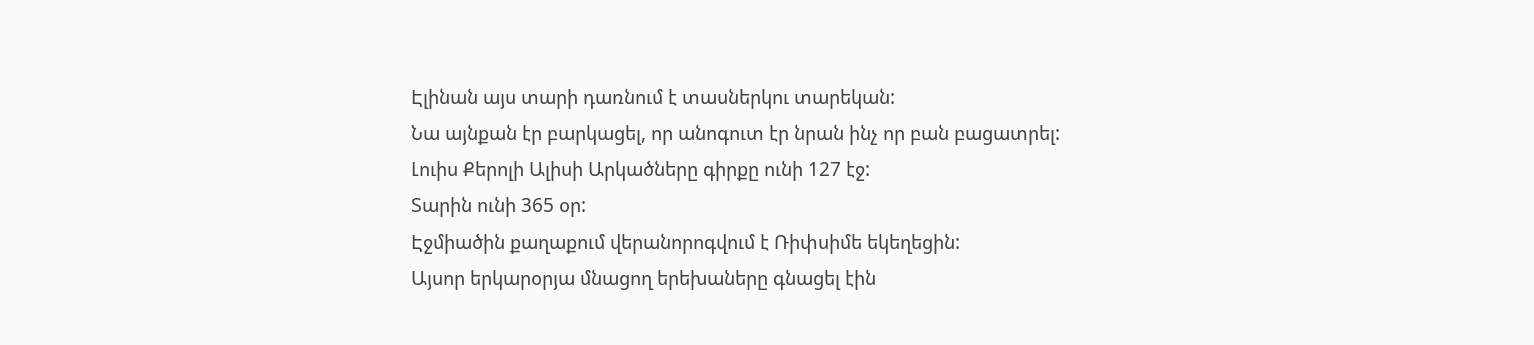Էլինան այս տարի դառնում է տասներկու տարեկան:
Նա այնքան էր բարկացել, որ անոգուտ էր նրան ինչ որ բան բացատրել:
Լուիս Քերոլի Ալիսի Արկածները գիրքը ունի 127 էջ:
Տարին ունի 365 օր:
Էջմիածին քաղաքում վերանորոգվում է Ռիփսիմե եկեղեցին:
Այսոր երկարօրյա մնացող երեխաները գնացել էին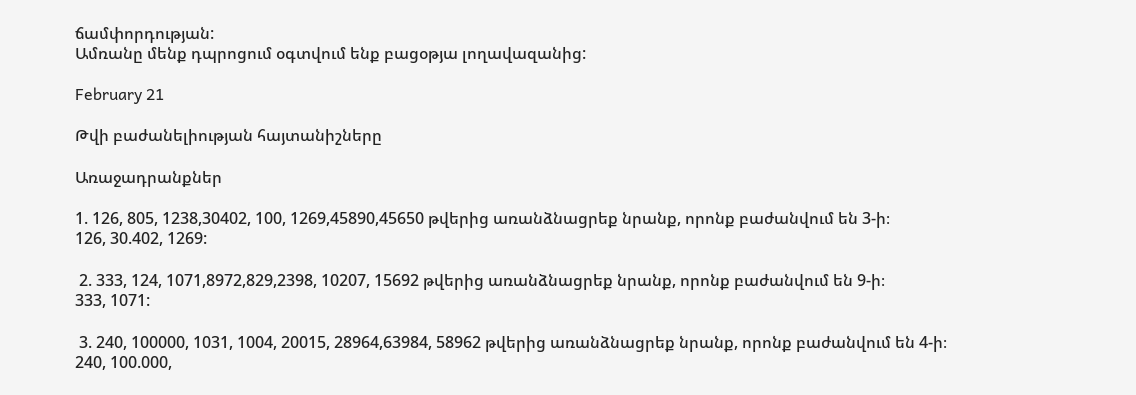ճամփորդության:
Ամռանը մենք դպրոցում օգտվում ենք բացօթյա լողավազանից:

February 21

Թվի բաժանելիության հայտանիշները

Առաջադրանքներ

1. 126, 805, 1238,30402, 100, 1269,45890,45650 թվերից առանձնացրեք նրանք, որոնք բաժանվում են 3-ի։
126, 30.402, 1269:

 2. 333, 124, 1071,8972,829,2398, 10207, 15692 թվերից առանձնացրեք նրանք, որոնք բաժանվում են 9-ի։
333, 1071:

 3. 240, 100000, 1031, 1004, 20015, 28964,63984, 58962 թվերից առանձնացրեք նրանք, որոնք բաժանվում են 4-ի։
240, 100.000,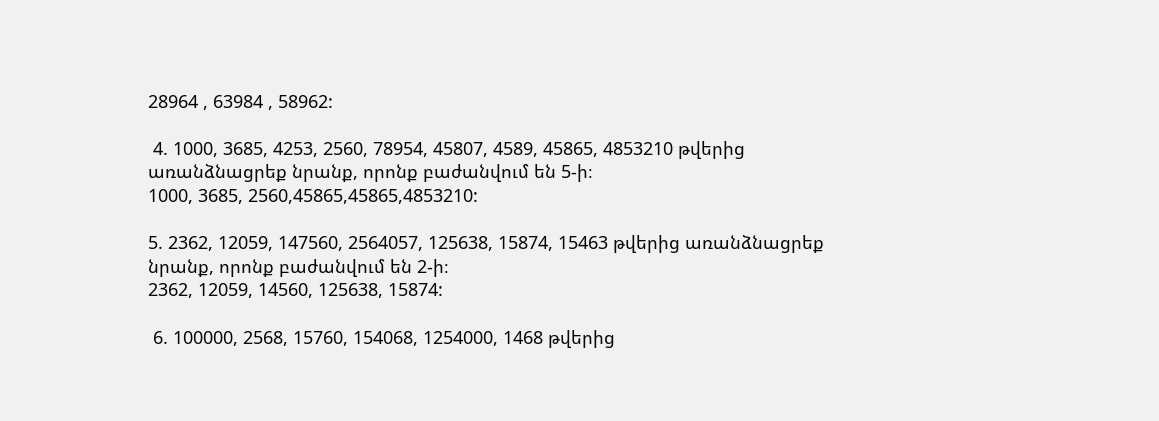28964 , 63984 , 58962:

 4. 1000, 3685, 4253, 2560, 78954, 45807, 4589, 45865, 4853210 թվերից առանձնացրեք նրանք, որոնք բաժանվում են 5-ի։
1000, 3685, 2560,45865,45865,4853210:

5. 2362, 12059, 147560, 2564057, 125638, 15874, 15463 թվերից առանձնացրեք նրանք, որոնք բաժանվում են 2-ի։
2362, 12059, 14560, 125638, 15874:

 6. 100000, 2568, 15760, 154068, 1254000, 1468 թվերից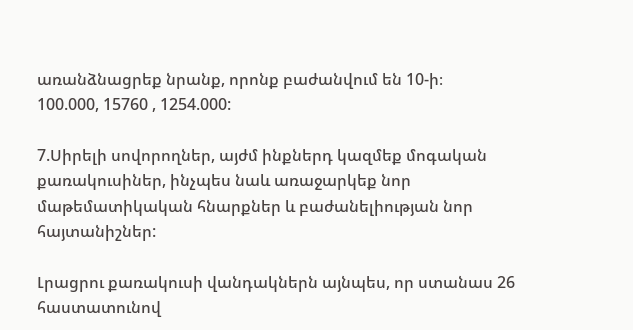առանձնացրեք նրանք, որոնք բաժանվում են 10-ի։
100.000, 15760 , 1254.000:

7.Սիրելի սովորողներ, այժմ ինքներդ կազմեք մոգական քառակուսիներ, ինչպես նաև առաջարկեք նոր մաթեմատիկական հնարքներ և բաժանելիության նոր հայտանիշներ:

Լրացրու քառակուսի վանդակներն այնպես, որ ստանաս 26 հաստատունով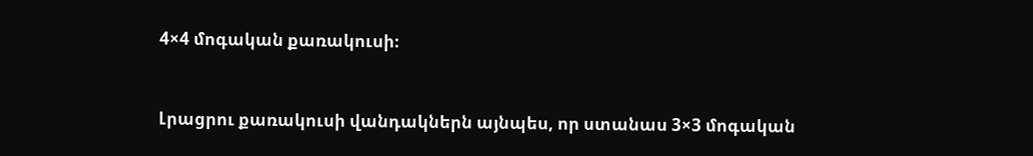4×4 մոգական քառակուսի։


Լրացրու քառակուսի վանդակներն այնպես, որ ստանաս 3×3 մոգական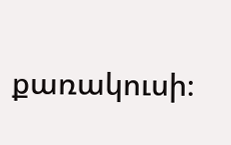քառակուսի։